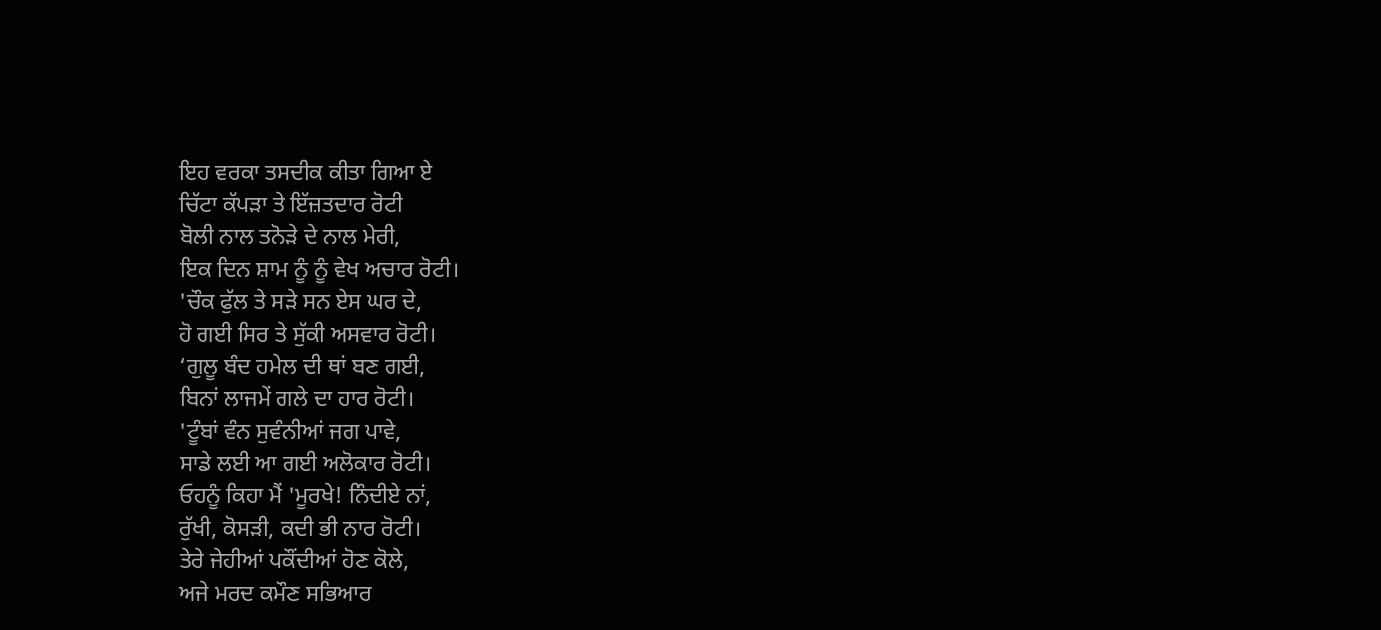ਇਹ ਵਰਕਾ ਤਸਦੀਕ ਕੀਤਾ ਗਿਆ ਏ
ਚਿੱਟਾ ਕੱਪੜਾ ਤੇ ਇੱਜ਼ਤਦਾਰ ਰੋਟੀ
ਬੋਲੀ ਨਾਲ ਤਨੋੜੇ ਦੇ ਨਾਲ ਮੇਰੀ,
ਇਕ ਦਿਨ ਸ਼ਾਮ ਨੂੰ ਨੂੰ ਵੇਖ ਅਚਾਰ ਰੋਟੀ।
'ਚੌਕ ਫੁੱਲ ਤੇ ਸੜੇ ਸਨ ਏਸ ਘਰ ਦੇ,
ਹੋ ਗਈ ਸਿਰ ਤੇ ਸੁੱਕੀ ਅਸਵਾਰ ਰੋਟੀ।
‘ਗੁਲੂ ਬੰਦ ਹਮੇਲ ਦੀ ਥਾਂ ਬਣ ਗਈ,
ਬਿਨਾਂ ਲਾਜਮੇਂ ਗਲੇ ਦਾ ਹਾਰ ਰੋਟੀ।
'ਟੂੰਬਾਂ ਵੰਨ ਸੁਵੰਨੀਆਂ ਜਗ ਪਾਵੇ,
ਸਾਡੇ ਲਈ ਆ ਗਈ ਅਲੋਕਾਰ ਰੋਟੀ।
ਓਹਨੂੰ ਕਿਹਾ ਮੈਂ 'ਮੂਰਖੇ! ਨਿੰਦੀਏ ਨਾਂ,
ਰੁੱਖੀ, ਕੋਸੜੀ, ਕਦੀ ਭੀ ਨਾਰ ਰੋਟੀ।
ਤੇਰੇ ਜੇਹੀਆਂ ਪਕੌਂਦੀਆਂ ਹੋਣ ਕੋਲੇ,
ਅਜੇ ਮਰਦ ਕਮੌਣ ਸਭਿਆਰ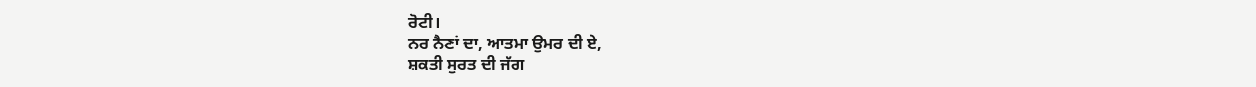ਰੋਟੀ।
ਨਰ ਨੈਣਾਂ ਦਾ, ਆਤਮਾ ਉਮਰ ਦੀ ਏ,
ਸ਼ਕਤੀ ਸੁਰਤ ਦੀ ਜੱਗ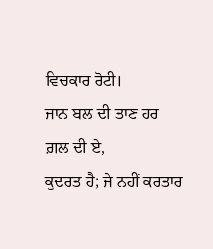ਵਿਚਕਾਰ ਰੋਟੀ।
ਜਾਨ ਬਲ ਦੀ ਤਾਣ ਹਰ ਗ਼ਲ ਦੀ ਏ,
ਕੁਦਰਤ ਹੈ; ਜੇ ਨਹੀਂ ਕਰਤਾਰ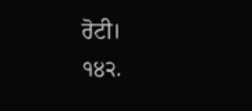ਰੋਟੀ।
੧੪੨.